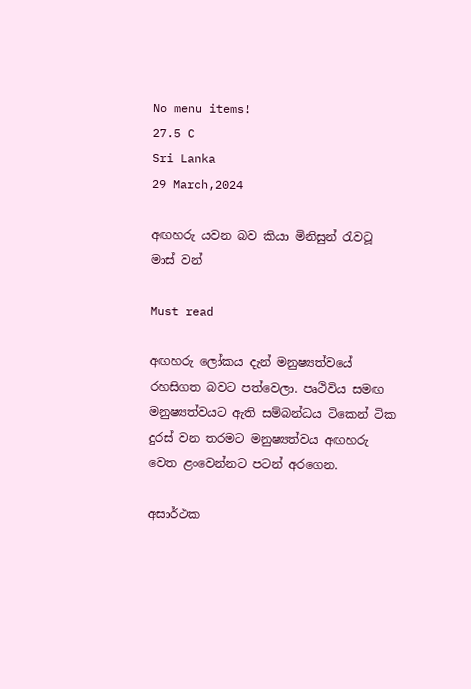No menu items!
27.5 C
Sri Lanka
29 March,2024

අඟහරු යවන බව කියා මිනිසුන් රැවටූ මාස් වන්

Must read

අඟහරු ලෝකය දැන් මනුෂ්‍යත්වයේ රහසිගත බවට පත්වෙලා. පෘථිවිය සමඟ මනුෂ්‍යත්වයට ඇති සම්බන්ධය ටිකෙන් ටික දුරස් වන තරමට මනුෂ්‍යත්වය අඟහරු වෙත ළංවෙන්නට පටන් අරගෙන.

අසාර්ථක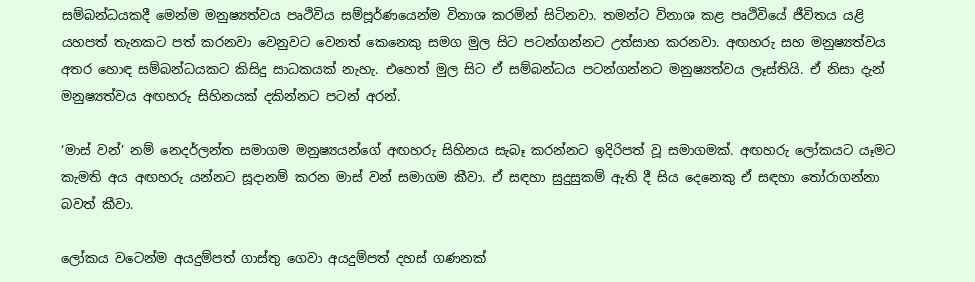සම්බන්ධයකදී මෙන්ම මනුෂ්‍යත්වය පෘථිවිය සම්පූර්ණයෙන්ම විනාශ කරමින් සිටිනවා. තමන්ට විනාශ කළ පෘථිවියේ ජීවිතය යළි යහපත් තැනකට පත් කරනවා වෙනුවට වෙනත් කෙනෙකු සමග මුල සිට පටන්ගන්නට උත්සාහ කරනවා. අඟහරු සහ මනුෂ්‍යත්වය අතර හොඳ සම්බන්ධයකට කිසිදු සාධකයක් නැහැ. එහෙත් මුල සිට ඒ සම්බන්ධය පටන්ගන්නට මනුෂ්‍යත්වය ලෑස්තියි. ඒ නිසා දැන් මනුෂ්‍යත්වය අඟහරු සිහිනයක් දකින්නට පටන් අරන්.

‘මාස් වන්’ නම් නෙදර්ලන්ත සමාගම මනුෂ්‍යයන්ගේ අඟහරු සිහිනය සැබෑ කරන්නට ඉදිරිපත් වූ සමාගමක්. අඟහරු ලෝකයට යෑමට කැමති අය අඟහරු යන්නට සූදානම් කරන මාස් වන් සමාගම කීවා. ඒ සඳහා සුදුසුකම් ඇති දී සිය දෙනෙකු ඒ සඳහා තෝරාගන්නා බවත් කීවා.

ලෝකය වටෙන්ම අයදුම්පත් ගාස්තු ගෙවා අයදුම්පත් දහස් ගණනක්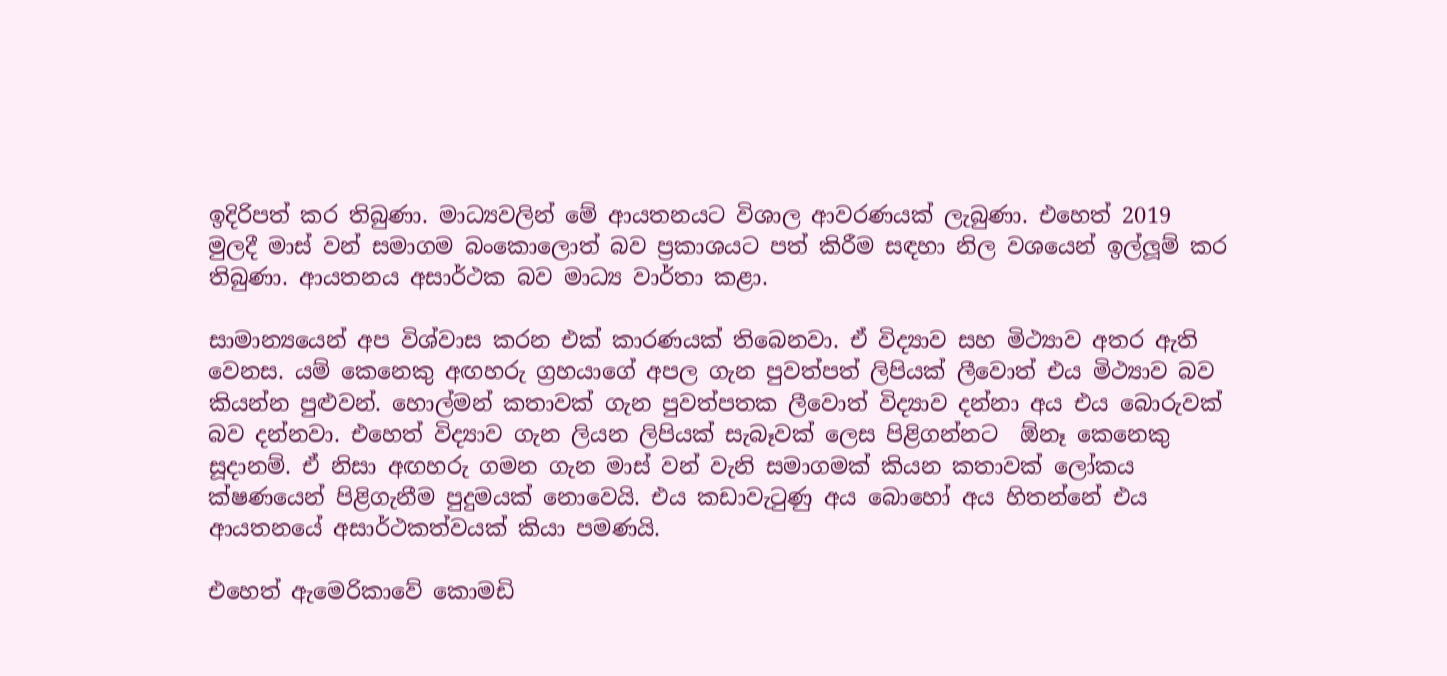ඉදිරිපත් කර තිබුණා. මාධ්‍යවලින් මේ ආයතනයට විශාල ආවරණයක් ලැබුණා. එහෙත් 2019 මුලදී මාස් වන් සමාගම බංකොලොත් බව ප්‍රකාශයට පත් කිරීම සඳහා නිල වශයෙන් ඉල්ලූම් කර තිබුණා. ආයතනය අසාර්ථක බව මාධ්‍ය වාර්තා කළා.

සාමාන්‍යයෙන් අප විශ්වාස කරන එක් කාරණයක් තිබෙනවා. ඒ විද්‍යාව සහ මිථ්‍යාව අතර ඇති වෙනස. යම් කෙනෙකු අඟහරු ග්‍රහයාගේ අපල ගැන පුවත්පත් ලිපියක් ලීවොත් එය මිථ්‍යාව බව කියන්න පුළුවන්. හොල්මන් කතාවක් ගැන පුවත්පතක ලීවොත් විද්‍යාව දන්නා අය එය බොරුවක් බව දන්නවා. එහෙත් විද්‍යාව ගැන ලියන ලිපියක් සැබෑවක් ලෙස පිළිගන්නට  ඕනෑ කෙනෙකු සූදානම්. ඒ නිසා අඟහරු ගමන ගැන මාස් වන් වැනි සමාගමක් කියන කතාවක් ලෝකය ක්ෂණයෙන් පිළිගැනීම පුදුමයක් නොවෙයි. එය කඩාවැටුණු අය බොහෝ අය හිතන්නේ එය ආයතනයේ අසාර්ථකත්වයක් කියා පමණයි.

එහෙත් ඇමෙරිකාවේ කොමඩි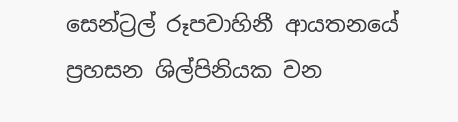සෙන්ට්‍රල් රූපවාහිනී ආයතනයේ ප්‍රහසන ශිල්පිනියක වන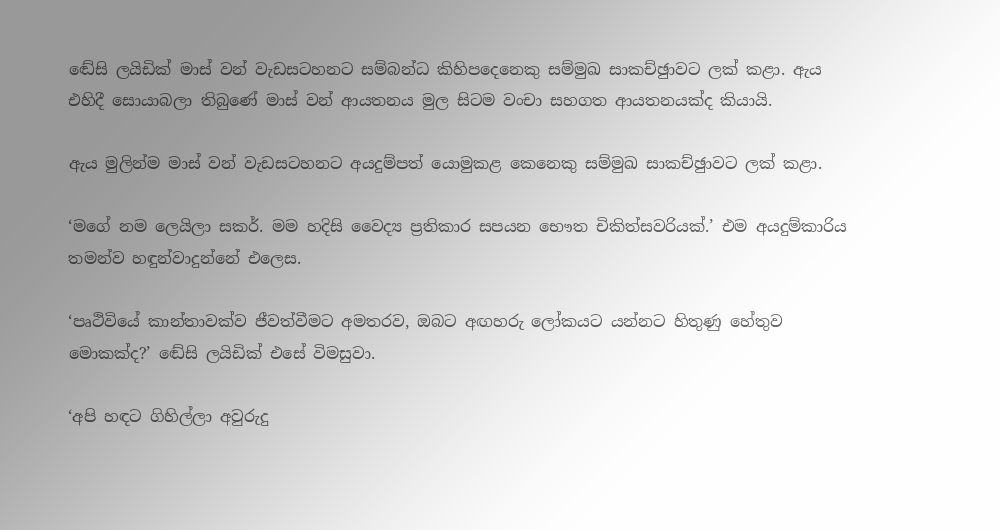ඬේසි ලයිඩික් මාස් වන් වැඩසටහනට සම්බන්ධ කිහිපදෙනෙකු සම්මුඛ සාකච්ඡුාවට ලක් කළා. ඇය එහිදී සොයාබලා තිබුණේ මාස් වන් ආයතනය මුල සිටම වංචා සහගත ආයතනයක්ද කියායි.

ඇය මුලින්ම මාස් වන් වැඩසටහනට අයදුම්පත් යොමුකළ කෙනෙකු සම්මුඛ සාකච්ඡුාවට ලක් කළා.

‘මගේ නම ලෙයිලා සකර්. මම හදිසි වෛද්‍ය ප්‍රතිකාර සපයන භෞත චිකිත්සවරියක්.’ එම අයදුම්කාරිය තමන්ව හඳුන්වාදුන්නේ එලෙස.

‘පෘථිවියේ කාන්තාවක්ව ජීවත්වීමට අමතරව, ඔබට අඟහරු ලෝකයට යන්නට හිතුණු හේතුව මොකක්ද?’ ඬේසි ලයිඩික් එසේ විමසුවා.

‘අපි හඳට ගිහිල්ලා අවුරුදු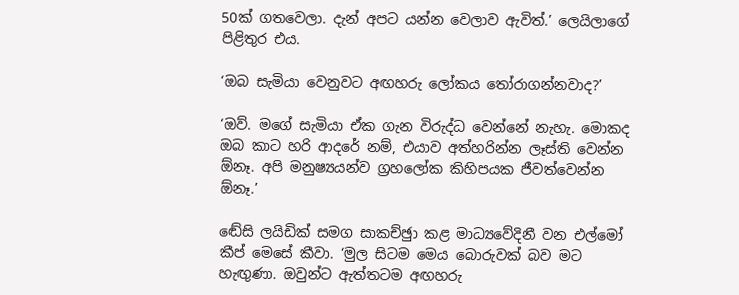50ක් ගතවෙලා. දැන් අපට යන්න වෙලාව ඇවිත්.’ ලෙයිලාගේ පිළිතුර එය.

‘ඔබ සැමියා වෙනුවට අඟහරු ලෝකය තෝරාගන්නවාද?’

‘ඔව්. මගේ සැමියා ඒක ගැන විරුද්ධ වෙන්නේ නැහැ. මොකද ඔබ කාට හරි ආදරේ නම්, එයාව අත්හරින්න ලෑස්ති වෙන්න  ඕනෑ. අපි මනුෂ්‍යයන්ව ග්‍රහලෝක කිහිපයක ජීවත්වෙන්න  ඕනෑ.’

ඬේසි ලයිඩික් සමග සාකච්ඡුා කළ මාධ්‍යවේදිනී වන එල්මෝ කීප් මෙසේ කීවා. ‘මුල සිටම මෙය බොරුවක් බව මට හැඟුණා. ඔවුන්ට ඇත්තටම අඟහරු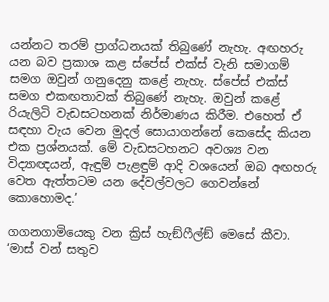යන්නට තරම් ප්‍රාග්ධනයක් තිබුණේ නැහැ. අඟහරු යන බව ප්‍රකාශ කළ ස්පේස් එක්ස් වැනි සමාගම් සමග ඔවුන් ගනුදෙනු කළේ නැහැ. ස්පේස් එක්ස් සමග එකඟතාවක් තිබුණේ නැහැ. ඔවුන් කළේ රියැලිටි වැඩසටහනක් නිර්මාණය කිරීම. එහෙත් ඒ සඳහා වැය වෙන මුදල් සොයාගන්නේ කෙසේද කියන එක ප්‍රශ්නයක්. මේ වැඩසටහනට අවශ්‍ය වන විද්‍යාඥයන්, ඇඳුම් පැළඳුම් ආදි වශයෙන් ඔබ අඟහරු වෙත ඇත්තටම යන දේවල්වලට ගෙවන්නේ කොහොමද.’

ගගනගාමියෙකු වන ක්‍රිස් හැඞ්ෆීල්ඞ් මෙසේ කීවා. ‘මාස් වන් සතුව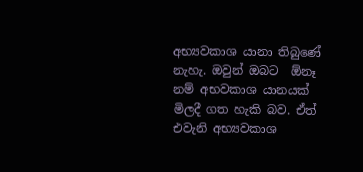අභ්‍යවකාශ යානා තිබුණේ නැහැ. ඔවුන් ඔබට  ඕනෑ නම් අභවකාශ යානයක් මිලදී ගත හැකි බව. ඒත් එවැනි අභ්‍යවකාශ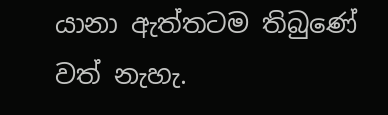යානා ඇත්තටම තිබුණේ වත් නැහැ.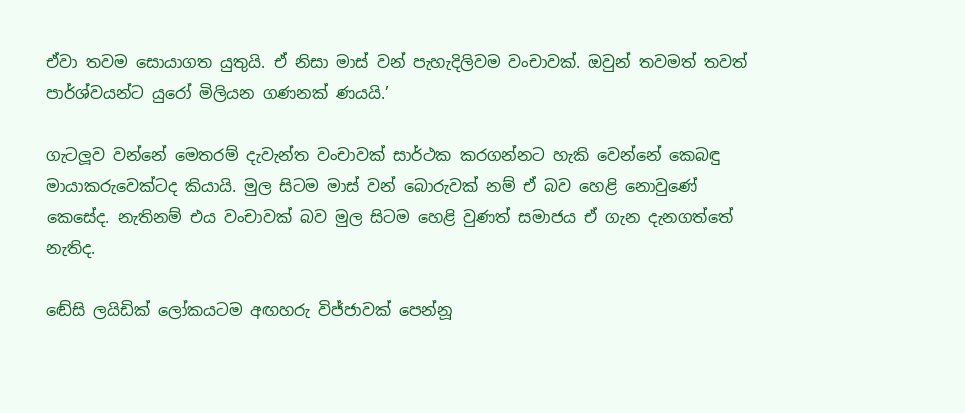ඒවා තවම සොයාගත යුතුයි. ඒ නිසා මාස් වන් පැහැදිලිවම වංචාවක්. ඔවුන් තවමත් තවත් පාර්ශ්වයන්ට යුරෝ මිලියන ගණනක් ණයයි.’

ගැටලූව වන්නේ මෙතරම් දැවැන්ත වංචාවක් සාර්ථක කරගන්නට හැකි වෙන්නේ කෙබඳු මායාකරුවෙක්ටද කියායි. මුල සිටම මාස් වන් බොරුවක් නම් ඒ බව හෙළි නොවුණේ කෙසේද. නැතිනම් එය වංචාවක් බව මුල සිටම හෙළි වුණත් සමාජය ඒ ගැන දැනගත්තේ නැතිද.

ඬේසි ලයිඩික් ලෝකයටම අඟහරු විජ්ජාවක් පෙන්නූ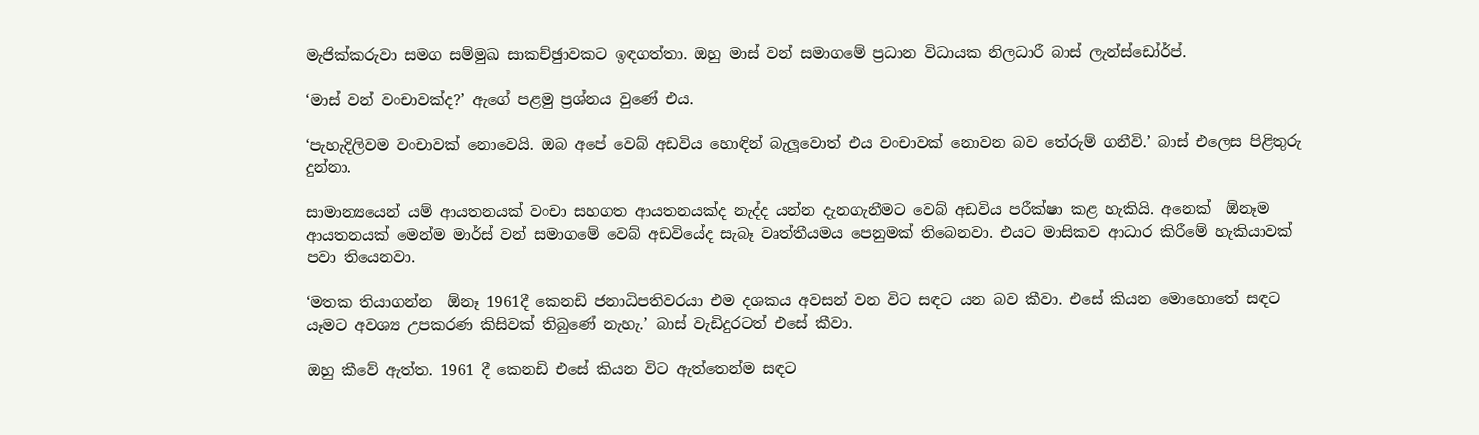මැජික්කරුවා සමග සම්මුඛ සාකච්ඡුාවකට ඉඳගත්තා. ඔහු මාස් වන් සමාගමේ ප්‍රධාන විධායක නිලධාරී බාස් ලැන්ස්ඩෝර්ප්.

‘මාස් වන් වංචාවක්ද?’ ඇගේ පළමු ප්‍රශ්නය වුණේ එය.

‘පැහැදිලිවම වංචාවක් නොවෙයි. ඔබ අපේ වෙබ් අඩවිය හොඳින් බැලූවොත් එය වංචාවක් නොවන බව තේරුම් ගනීවි.’ බාස් එලෙස පිළිතුරු දුන්නා.

සාමාන්‍යයෙන් යම් ආයතනයක් වංචා සහගත ආයතනයක්ද නැද්ද යන්න දැනගැනීමට වෙබ් අඩවිය පරීක්ෂා කළ හැකියි. අනෙක්  ඕනෑම ආයතනයක් මෙන්ම මාර්ස් වන් සමාගමේ වෙබ් අඩවියේද සැබෑ වෘත්තීයමය පෙනුමක් තිබෙනවා. එයට මාසිකව ආධාර කිරීමේ හැකියාවක් පවා තියෙනවා.

‘මතක තියාගන්න  ඕනෑ 1961දී කෙනඩි ජනාධිපතිවරයා එම දශකය අවසන් වන විට සඳට යන බව කීවා. එසේ කියන මොහොතේ සඳට යෑමට අවශ්‍ය උපකරණ කිසිවක් තිබුණේ නැහැ.’ බාස් වැඩිදුරටත් එසේ කීවා.

ඔහු කීවේ ඇත්ත. 1961 දී කෙනඩි එසේ කියන විට ඇත්තෙන්ම සඳට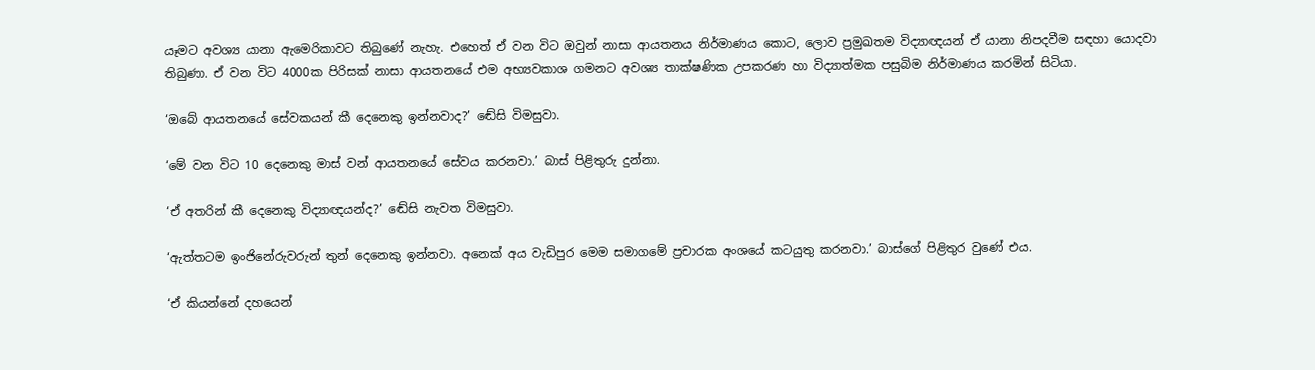යෑමට අවශ්‍ය යානා ඇමෙරිකාවට තිබුණේ නැහැ. එහෙත් ඒ වන විට ඔවුන් නාසා ආයතනය නිර්මාණය කොට, ලොව ප්‍රමුඛතම විද්‍යාඥයන් ඒ යානා නිපදවීම සඳහා යොදවා තිබුණා. ඒ වන විට 4000ක පිරිසක් නාසා ආයතනයේ එම අභ්‍යවකාශ ගමනට අවශ්‍ය තාක්ෂණික උපකරණ හා විද්‍යාත්මක පසුබිම නිර්මාණය කරමින් සිටියා.

‘ඔබේ ආයතනයේ සේවකයන් කී දෙනෙකු ඉන්නවාද?’ ඬේසි විමසුවා.

‘මේ වන විට 10 දෙනෙකු මාස් වන් ආයතනයේ සේවය කරනවා.’ බාස් පිළිතුරු දුන්නා.

‘ඒ අතරින් කී දෙනෙකු විද්‍යාඥයන්ද?’ ඬේසි නැවත විමසුවා.

‘ඇත්තටම ඉංජිනේරුවරුන් තුන් දෙනෙකු ඉන්නවා. අනෙක් අය වැඩිපුර මෙම සමාගමේ ප්‍රචාරක අංශයේ කටයුතු කරනවා.’ බාස්ගේ පිළිතුර වුණේ එය.

‘ඒ කියන්නේ දහයෙන්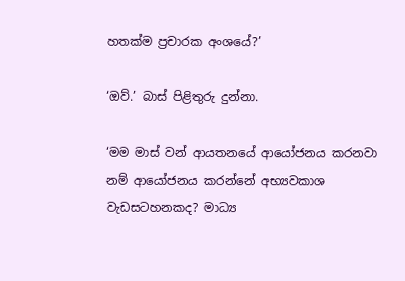හතක්ම ප්‍රචාරක අංශයේ?’

‘ඔව්.’ බාස් පිළිතුරු දුන්නා.

‘මම මාස් වන් ආයතනයේ ආයෝජනය කරනවා නම් ආයෝජනය කරන්නේ අභ්‍යවකාශ වැඩසටහනකද? මාධ්‍ය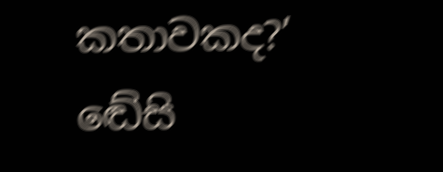කතාවකද?’ ඬේසි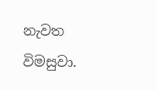නැවත විමසුවා.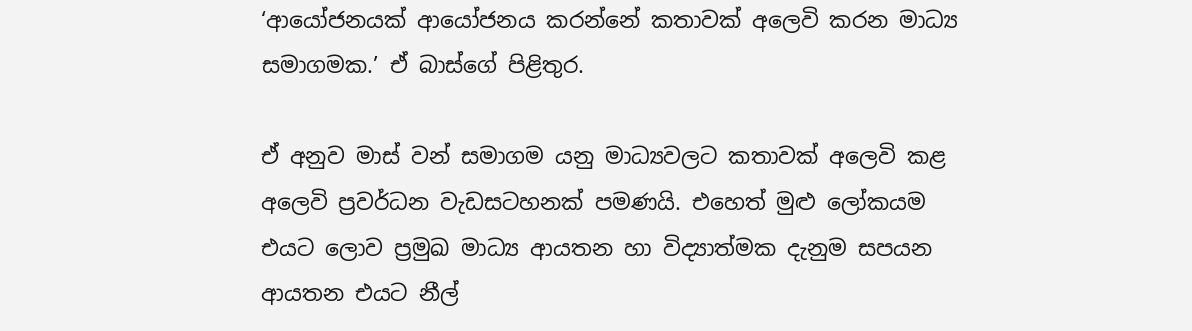‘ආයෝජනයක් ආයෝජනය කරන්නේ කතාවක් අලෙවි කරන මාධ්‍ය සමාගමක.’ ඒ බාස්ගේ පිළිතුර.

ඒ අනුව මාස් වන් සමාගම යනු මාධ්‍යවලට කතාවක් අලෙවි කළ අලෙවි ප්‍රවර්ධන වැඩසටහනක් පමණයි. එහෙත් මුළු ලෝකයම එයට ලොව ප්‍රමුඛ මාධ්‍ය ආයතන හා විද්‍යාත්මක දැනුම සපයන ආයතන එයට නීල්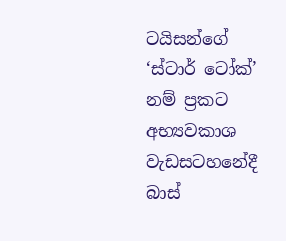ටයිසන්ගේ ‘ස්ටාර් ටෝක්’ නම් ප්‍රකට අභ්‍යවකාශ වැඩසටහනේදී බාස්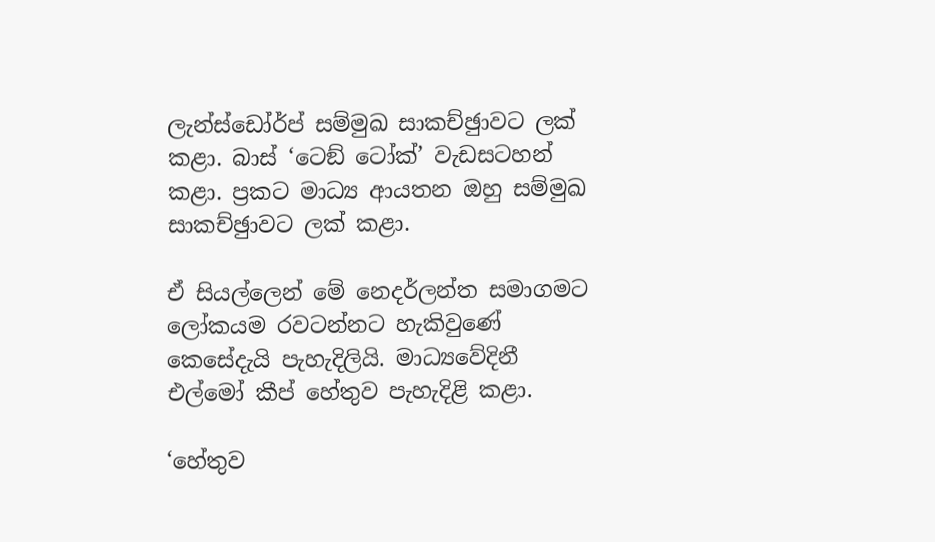ලැන්ස්ඩෝර්ප් සම්මුඛ සාකච්ඡුාවට ලක් කළා. බාස් ‘ටෙඞ් ටෝක්’ වැඩසටහන් කළා. ප්‍රකට මාධ්‍ය ආයතන ඔහු සම්මුඛ සාකච්ඡුාවට ලක් කළා.

ඒ සියල්ලෙන් මේ නෙදර්ලන්ත සමාගමට ලෝකයම රවටන්නට හැකිවුණේ කෙසේදැයි පැහැදිලියි. මාධ්‍යවේදිනී එල්මෝ කීප් හේතුව පැහැදිළි කළා.

‘හේතුව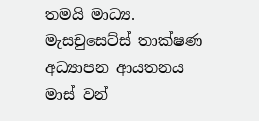තමයි මාධ්‍ය. මැසචුසෙට්ස් තාක්ෂණ අධ්‍යාපන ආයතනය මාස් වන්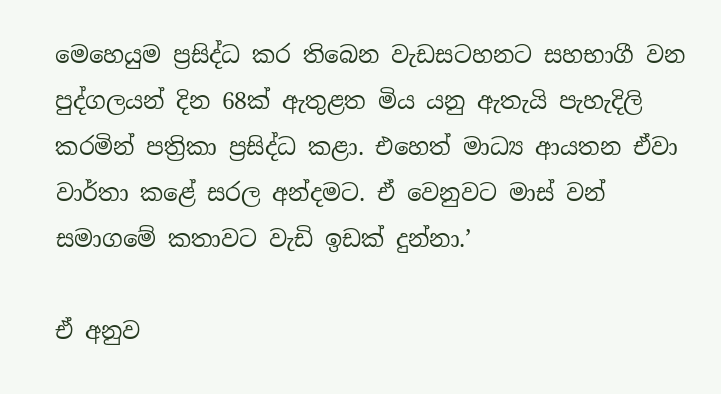මෙහෙයුම ප්‍රසිද්ධ කර තිබෙන වැඩසටහනට සහභාගී වන පුද්ගලයන් දින 68ක් ඇතුළත මිය යනු ඇතැයි පැහැදිලි කරමින් පත්‍රිකා ප්‍රසිද්ධ කළා. එහෙත් මාධ්‍ය ආයතන ඒවා වාර්තා කළේ සරල අන්දමට. ඒ වෙනුවට මාස් වන් සමාගමේ කතාවට වැඩි ඉඩක් දුන්නා.’

ඒ අනුව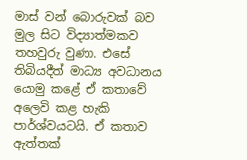මාස් වන් බොරුවක් බව මුල සිට විද්‍යාත්මකව තහවුරු වුණා. එසේ තිබියදීත් මාධ්‍ය අවධානය යොමු කළේ ඒ කතාවේ අලෙවි කළ හැකි පාර්ශ්වයටයි. ඒ කතාව ඇත්තක්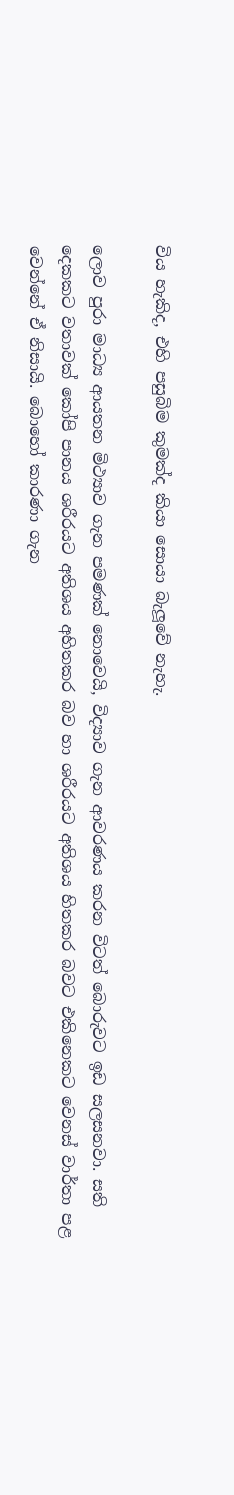විය හැකිද, එහි පසුබිම කුමක්ද කියා සොයා බැලූවේ නැහැ.

ලොව පුරා මාධ්‍ය ආයතන මිථ්‍යාව ගැන පමණක් නොවෙයි, විද්‍යාව ගැන ආවරණය කරන විටත් බොරුවට ඉඩ සලසනවා. සති දෙකකට වතාවක් කෝපි පානය ශරීරයට අතිශය අහිතකර බව හා ශරීරයට අතිශය හිතකර බවට එකිනෙකට වෙනස් වාර්තා පළ වෙන්නේ ඒ නිසායි. බොහෝ කාරණා ගැන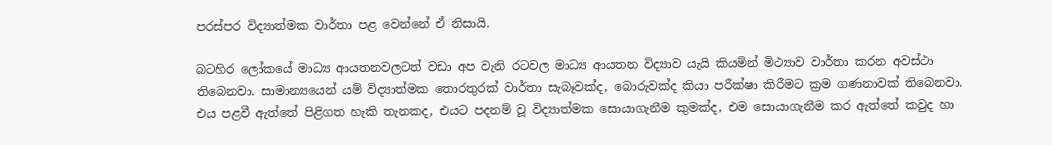පරස්පර විද්‍යාත්මක වාර්තා පළ වෙන්නේ ඒ නිසායි.

බටහිර ලෝකයේ මාධ්‍ය ආයතනවලටත් වඩා අප වැනි රටවල මාධ්‍ය ආයතන විද්‍යාව යැයි කියමින් මිථ්‍යාව වාර්තා කරන අවස්ථා තිබෙනවා. සාමාන්‍යයෙන් යම් විද්‍යාත්මක තොරතුරක් වාර්තා සැබෑවක්ද, බොරුවක්ද කියා පරීක්ෂා කිරීමට ක්‍රම ගණනාවක් තිබෙනවා. එය පළවී ඇත්තේ පිළිගත හැකි තැනකද, එයට පදනම් වූ විද්‍යාත්මක සොයාගැනීම කුමක්ද, එම සොයාගැනීම කර ඇත්තේ කවුද හා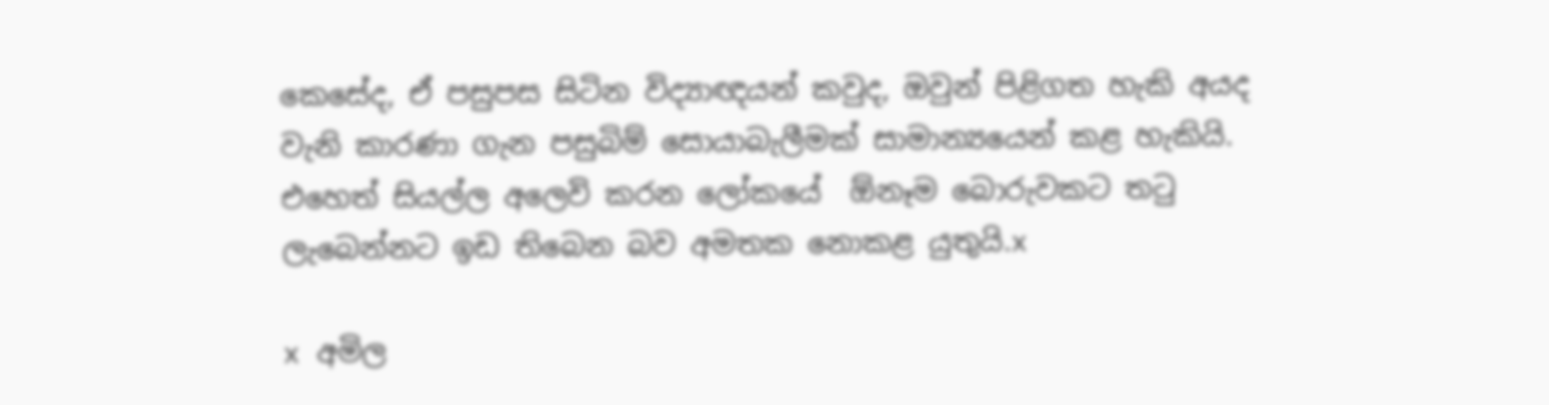කෙසේද, ඒ පසුපස සිටින විද්‍යාඥයන් කවුද, ඔවුන් පිළිගත හැකි අයද වැනි කාරණා ගැන පසුබිම් සොයාබැලීමක් සාමාන්‍යයෙන් කළ හැකියි. එහෙත් සියල්ල අලෙවි කරන ලෝකයේ  ඕනෑම බොරුවකට තටු ලැබෙන්නට ඉඩ තිබෙන බව අමතක නොකළ යුතුයි.x

x අමිල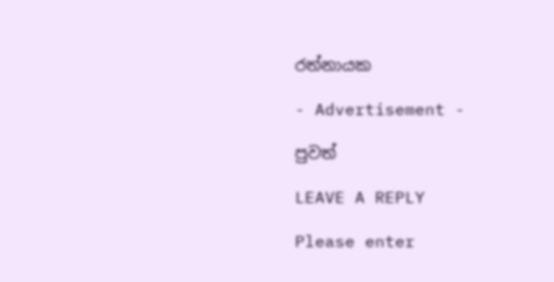රත්නායක

- Advertisement -

පුවත්

LEAVE A REPLY

Please enter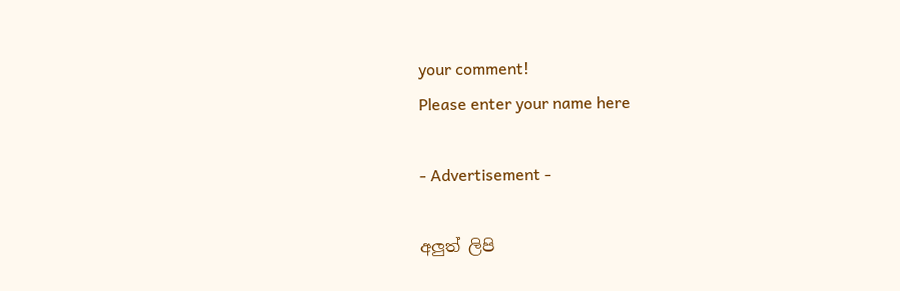your comment!
Please enter your name here

- Advertisement -

අලුත් ලිපි